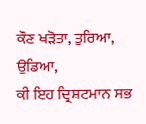ਕੌਣ ਖੜੋਤਾ, ਤੁਰਿਆ, ਉਡਿਆ,
ਕੀ ਇਹ ਦ੍ਰਿਸ਼ਟਮਾਨ ਸਭ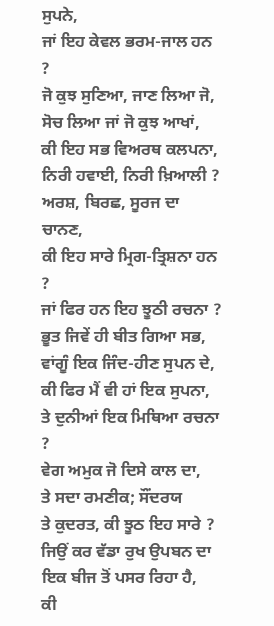ਸੁਪਨੇ,
ਜਾਂ ਇਹ ਕੇਵਲ ਭਰਮ-ਜਾਲ ਹਨ ?
ਜੋ ਕੁਝ ਸੁਣਿਆ, ਜਾਣ ਲਿਆ ਜੋ,
ਸੋਚ ਲਿਆ ਜਾਂ ਜੋ ਕੁਝ ਆਖਾਂ,
ਕੀ ਇਹ ਸਭ ਵਿਅਰਥ ਕਲਪਨਾ,
ਨਿਰੀ ਹਵਾਈ, ਨਿਰੀ ਖ਼ਿਆਲੀ ?
ਅਰਸ਼, ਬਿਰਛ, ਸੂਰਜ ਦਾ ਚਾਨਣ,
ਕੀ ਇਹ ਸਾਰੇ ਮ੍ਰਿਗ-ਤ੍ਰਿਸ਼ਨਾ ਹਨ ?
ਜਾਂ ਫਿਰ ਹਨ ਇਹ ਝੂਠੀ ਰਚਨਾ ?
ਭੂਤ ਜਿਵੇਂ ਹੀ ਬੀਤ ਗਿਆ ਸਭ,
ਵਾਂਗੂੰ ਇਕ ਜਿੰਦ-ਹੀਣ ਸੁਪਨ ਦੇ,
ਕੀ ਫਿਰ ਮੈਂ ਵੀ ਹਾਂ ਇਕ ਸੁਪਨਾ,
ਤੇ ਦੁਨੀਆਂ ਇਕ ਮਿਥਿਆ ਰਚਨਾ ?
ਵੇਗ ਅਮੁਕ ਜੋ ਦਿਸੇ ਕਾਲ ਦਾ,
ਤੇ ਸਦਾ ਰਮਣੀਕ; ਸੌਂਦਰਯ
ਤੇ ਕੁਦਰਤ, ਕੀ ਝੂਠ ਇਹ ਸਾਰੇ ?
ਜਿਉਂ ਕਰ ਵੱਡਾ ਰੁਖ ਉਪਬਨ ਦਾ
ਇਕ ਬੀਜ ਤੋਂ ਪਸਰ ਰਿਹਾ ਹੈ,
ਕੀ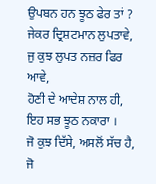ਉਪਬਨ ਹਨ ਝੂਠ ਫੇਰ ਤਾਂ ?
ਜੇਕਰ ਦ੍ਰਿਸ਼ਟਮਾਨ ਲੁਪਤਾਵੇ,
ਜੁ ਕੁਝ ਲੁਪਤ ਨਜ਼ਰ ਫਿਰ ਆਵੇ,
ਹੋਣੀ ਦੇ ਆਦੇਸ਼ ਨਾਲ ਹੀ,
ਇਹ ਸਭ ਝੂਠ ਨਕਾਰਾ ।
ਜੋ ਕੁਝ ਦਿੱਸੇ, ਅਸਲੋਂ ਸੱਚ ਹੈ,
ਜੋ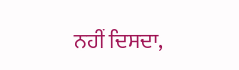ਨਹੀਂ ਦਿਸਦਾ,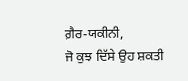ਗ਼ੈਰ-ਯਕੀਨੀ,
ਜੋ ਕੁਝ ਦਿੱਸੇ ਉਹ ਸ਼ਕਤੀ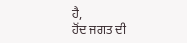ਹੈ,
ਹੋਂਦ ਜਗਤ ਦੀ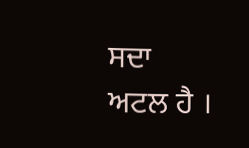ਸਦਾ ਅਟਲ ਹੈ ।